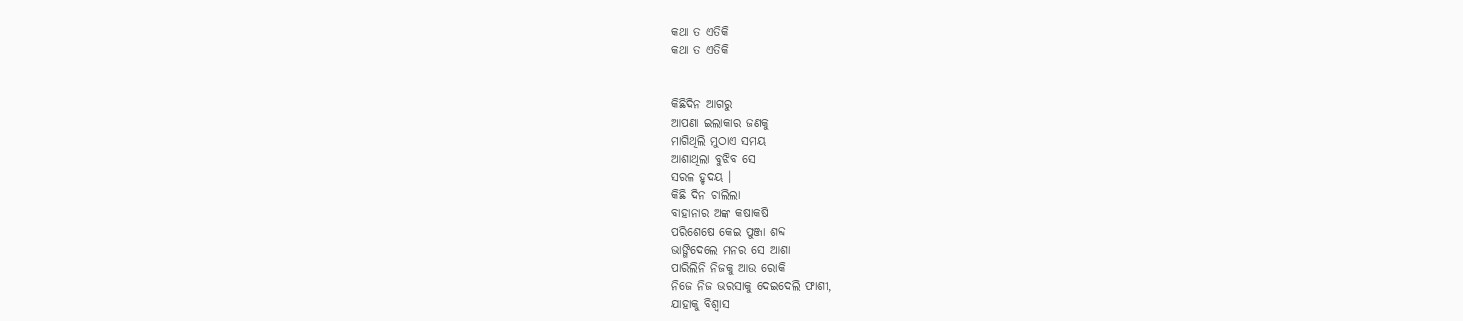କଥା ତ ଏତିକି
କଥା ତ ଏତିକି


କିଛିଦିନ ଆଗରୁ
ଆପଣା ଇଲାକାର ଜଣକୁ
ମାଗିଥିଲି ମୁଠାଏ ସମୟ
ଆଶାଥିଲା ବୁଝିବ ସେ
ସରଳ ହୃଦୟ ।
କିଛି ଦିନ ଚାଲିଲା
ବାହାନାର ଅଙ୍କ କଷାକଷି
ପରିଶେଷେ କେଇ ପୁଞ୍ଜା ଶବ୍ଦ
ଭାଙ୍ଗିଦେଲେ ମନର ସେ ଆଶା
ପାରିଲିନି ନିଜକୁ ଆଉ ରୋକି
ନିଜେ ନିଜ ଭରସାକୁ ଦେଇଦେଲି ଫାଶୀ,
ଯାହାକୁ ବିଶ୍ୱାସ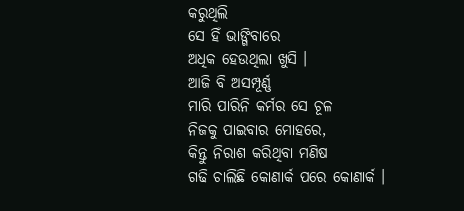କରୁଥିଲି
ସେ ହିଁ ଭାଙ୍ଗିବାରେ
ଅଧିକ ହେଉଥିଲା ଖୁସି ।
ଆଜି ବି ଅସମ୍ପୂର୍ଣ୍ଣ
ମାରି ପାରିନି କର୍ମର ସେ ଚୂଳ
ନିଜକୁ ପାଇବାର ମୋହରେ,
କିନ୍ତୁ ନିରାଶ କରିଥିବା ମଣିଷ
ଗଢି ଚାଲିଛି କୋଣାର୍କ ପରେ କୋଣାର୍କ ।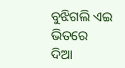ବୁଝିଗଲି ଏଇ ଭିତରେ
ଦିଆ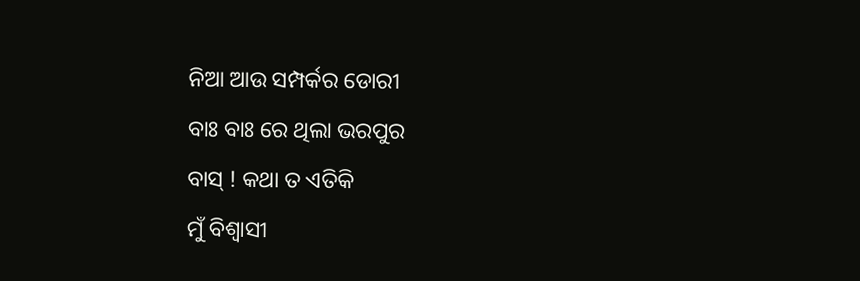ନିଆ ଆଉ ସମ୍ପର୍କର ଡୋରୀ
ବାଃ ବାଃ ରେ ଥିଲା ଭରପୁର
ବାସ୍ ! କଥା ତ ଏତିକି
ମୁଁ ବିଶ୍ୱାସୀ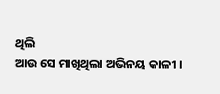ଥିଲି
ଆଉ ସେ ମାଖିଥିଲା ଅଭିନୟ କାଳୀ ।